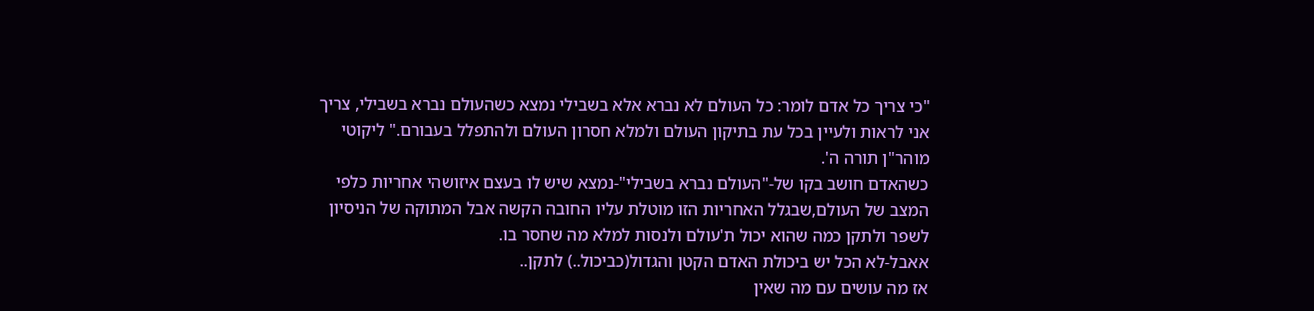"כי צריך כל אדם לומר: כל העולם לא נברא אלא בשבילי נמצא כשהעולם נברא בשבילי, צריך אני לראות ולעיין בכל עת בתיקון העולם ולמלא חסרון העולם ולהתפלל בעבורם." ליקוטי מוהר"ן תורה ה'.
כשהאדם חושב בקו של-"העולם נברא בשבילי"-נמצא שיש לו בעצם איזושהי אחריות כלפי המצב של העולם,שבגלל האחריות הזו מוטלת עליו החובה הקשה אבל המתוקה של הניסיון לשפר ולתקן כמה שהוא יכול ת'עולם ולנסות למלא מה שחסר בו.
אאבל-לא הכל יש ביכולת האדם הקטן והגדול(כביכול..) לתקן..
אז מה עושים עם מה שאין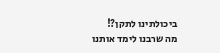ביכולתינו לתקן?!
מה שרבנו לימד אותנו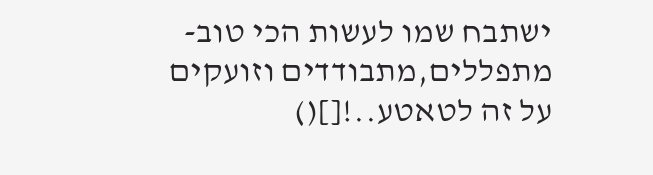ישתבח שמו לעשות הכי טוב-מתפללים,מתבודדים וזועקים על זה לטאטע..![]()